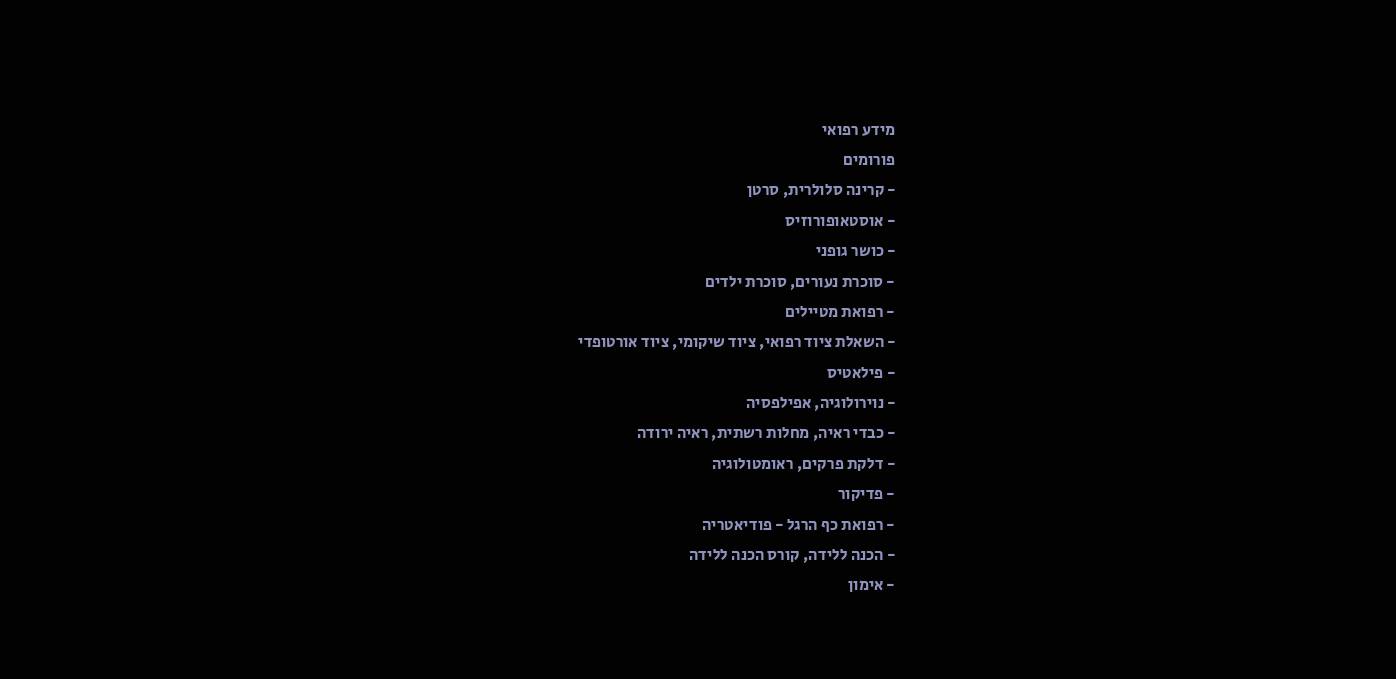מידע רפואי
פורומים
- קרינה סלולרית, סרטן
- אוסטאופורוזיס
- כושר גופני
- סוכרת נעורים, סוכרת ילדים
- רפואת מטיילים
- השאלת ציוד רפואי, ציוד שיקומי, ציוד אורטופדי
- פילאטיס
- נוירולוגיה, אפילפסיה
- כבדי ראיה, מחלות רשתית, ראיה ירודה
- דלקת פרקים, ראומטולוגיה
- פדיקור
- רפואת כף הרגל - פודיאטריה
- הכנה ללידה, קורס הכנה ללידה
- אימון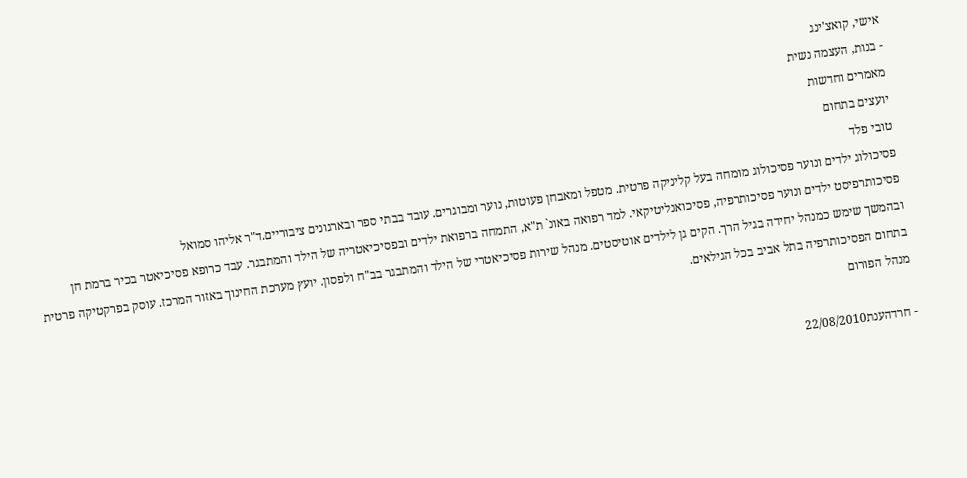אישי, קואצ'ינג
- בנות, העצמה נשית
מאמרים וחדשות
יועצים בתחום
טובי פלד
פסיכולוג ילדים ונוער פסיכולוג מומחה בעל קליניקה פרטית. מטפל ומאבחן פעוטות, נוער ומבוגרים. עובד בבתי ספר ובארגונים ציבוריים.ד"ר אליהו סמואל
פסיכותרפיסט ילדים ונוער פסיכותרפיה, פסיכואנליטיקאי. למד רפואה באונ` ת"א, התמחה ברפואת ילדים ובפסיכיאטריה של הילד והמתבגר. עבד כרופא פסיכיאטר בכיר ברמת חן ובהמשך שימש כמנהל יחידה בגיל הרך. הקים גן לילדים אוטיסטים. מנהל שירות פסיכיאטרי של הילד והמתבגר בב"ח ולפסון. יועץ מערכת החינוך באזור המרכז. עוסק בפרקטיקה פרטית בתחום הפסיכותרפיה בתל אביב בכל הגילאים.
מנהל הפורום

- חרדהענת22/08/2010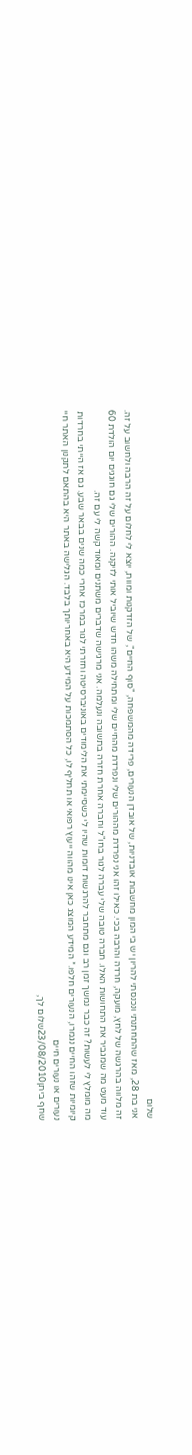שלום
אני בת 28, מאז שהתחתנתי ונכנסתי להריון יש בי המון מחשבות אובדניות, של אובדן הנעורים, פרידה מהמשפחה, "סוף החיים", של הזדקנות ומוות, יוצא לי לחלום על זה הרבה ולחשוב על זה. זה מלווה בהרגשה של לחץ, מועקה, חרדה והרבה בכי. כאילו זהו אני נפרדת מההורים שלי ונפרדת מהחיים שלי ומתחילה משהו חדש שיוביל אותי לזיקנה. ההורים שלי גם חוגגים יום הולדת 60 עוד מעט מה שמגביר את התחושות האלו. חברה טובה שלי עברה לגור בחו"ל וחברה אחרת חזרה בתשובה ונעלמה. אני מרגישה שדברים משתנים ומאוד קשה לי עם זה.
מה מומלץ לי לעשות? זה כבר נמשך זמן רב וגם מתחבר להרגשות דומות שהיו לי כשסיימתי את הלימודים באוניברסיטה וחזרתי לגור במרכז אחרי כמה שנים בבאר שבע. גם אז הייתי בחרדות קיומיות שזהו החיים נגמרו, הנעורים חלפו.* המידע המוצג כאן אינו מהווה ייעוץ רפואי או תחליף לו, כל הסתמכות על המידע היא באחריותך בלבד. הגלישה באתר היא בהתאם לתקנון האתר חיי נעורים או נעורים חיים
שחף ביתן23/08/2010שלום לך,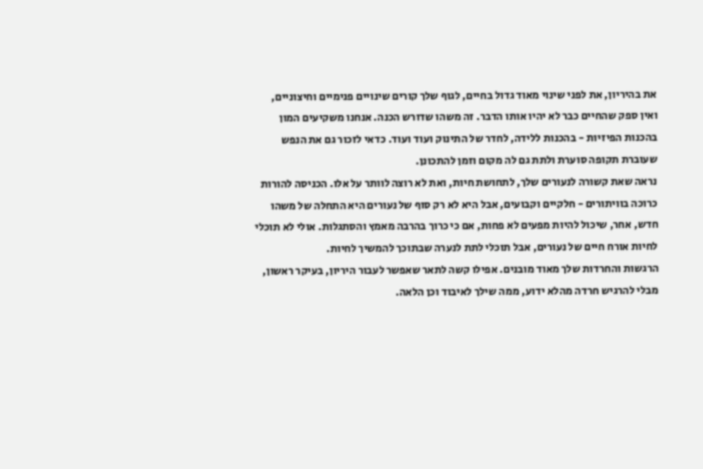את בהיריון, את לפני שינוי מאוד גדול בחיים, לגוף שלך קורים שינויים פנימיים וחיצוניים, ואין ספק שהחיים כבר לא יהיו אותו הדבר. זה משהו שדורש הכנה. אנחנו משקיעים המון בהכנות הפיזיות - בהכנות ללידה, לחדר של התינוק ועוד ועוד. כדאי לזכור גם את הנפש שעוברת תקופה סוערת ולתת גם לה מקום וזמן להתכונן.
נראה שאת קשורה לנעורים שלך, לתחושת חיות, ואת לא רוצה לוותר על אלו. הכניסה להורות כרוכה בוויתורים - חלקיים וקבועים, אבל היא לא רק סוף של נעורים היא התחלה של משהו חדש, אחר, שיכול להיות מפעים לא פחות, אם כי כרוך בהרבה מאמץ והסתגלות. אולי לא תוכלי לחיות אורח חיים של נעורים, אבל תוכלי לתת לנערה שבתוכך להמשיך לחיות.
הרגשות והחרדות שלך מאוד מובנים. אפילו קשה לתאר שאפשר לעבור היריון, בעיקר ראשון, מבלי להרגיש חרדה מהלא ידוע, ממה שילך לאיבוד וכן הלאה.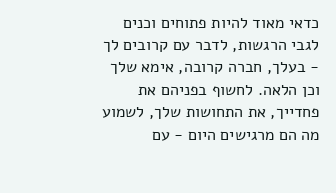כדאי מאוד להיות פתוחים וכנים לגבי הרגשות, לדבר עם קרובים לך - בעלך, חברה קרובה, אימא שלך וכן הלאה. לחשוף בפניהם את פחדייך, את התחושות שלך, לשמוע מה הם מרגישים היום - עם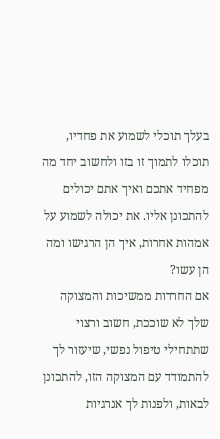בעלך תוכלי לשמוע את פחדיו, תוכלו לתמוך זו בזו ולחשוב יחד מה מפחיד אתכם ואיך אתם יכולים להתכונן אליו. את יכולה לשמוע על אמהות אחרות, איך הן הרגישו ומה הן עשו?
אם החרדות ממשיכות והמצוקה שלך לא שוככת, חשוב ורצוי שתתחילי טיפול נפשי, שיעזור לך להתמודד עם המצוקה הזו, להתכונן לבאות, ולפנות לך אנרגיות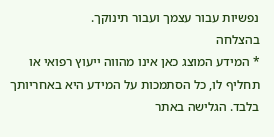נפשיות עבור עצמך ועבור תינוקך.
בהצלחה
* המידע המוצג כאן אינו מהווה ייעוץ רפואי או תחליף לו, כל הסתמכות על המידע היא באחריותך בלבד. הגלישה באתר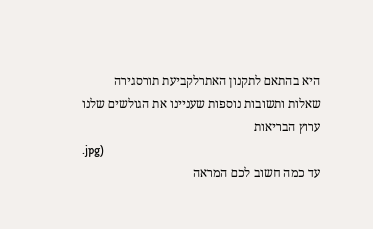היא בהתאם לתקנון האתרלקביעת תורסגירה
שאלות ותשובות נוספות שעניינו את הגולשים שלנו
ערוץ הבריאות
.jpg)
עד כמה חשוב לכם המראה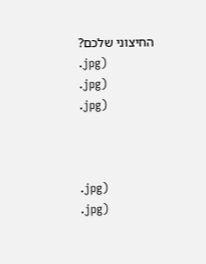החיצוני שלכם?
.jpg)
.jpg)
.jpg)



.jpg)
.jpg)